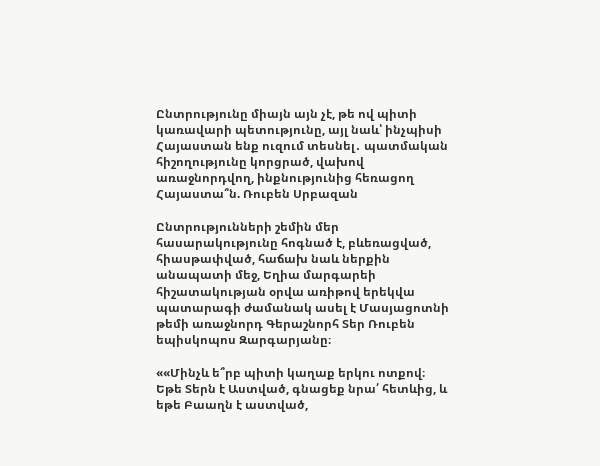Ընտրությունը միայն այն չէ, թե ով պիտի կառավարի պետությունը, այլ նաև՝ ինչպիսի Հայաստան ենք ուզում տեսնել․ պատմական հիշողությունը կորցրած, վախով առաջնորդվող, ինքնությունից հեռացող Հայաստա՞ն. Ռուբեն Սրբազան

Ընտրությունների շեմին մեր հասարակությունը հոգնած է, բևեռացված, հիասթափված, հաճախ նաև ներքին անապատի մեջ, Եղիա մարգարեի հիշատակության օրվա առիթով երեկվա պատարագի ժամանակ ասել է Մասյացոտնի թեմի առաջնորդ Գերաշնորհ Տեր Ռուբեն եպիսկոպոս Զարգարյանը։

««Մինչև ե՞րբ պիտի կաղաք երկու ոտքով։ Եթե Տերն է Աստված, գնացեք նրա՛ հետևից, և եթե Բաաղն է աստված,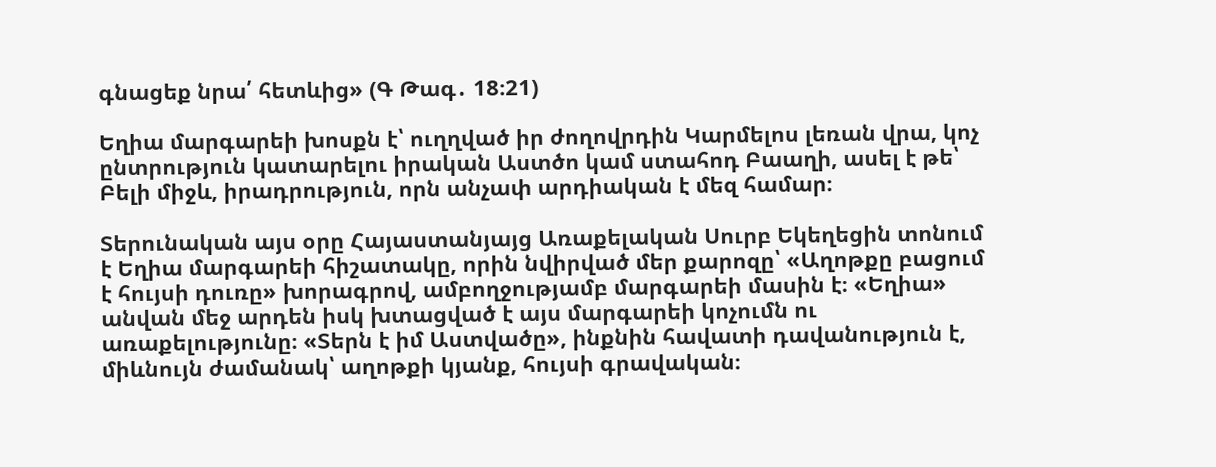գնացեք նրա՛ հետևից» (Գ Թագ․ 18։21)

Եղիա մարգարեի խոսքն է՝ ուղղված իր ժողովրդին Կարմելոս լեռան վրա, կոչ ընտրություն կատարելու իրական Աստծո կամ ստահոդ Բաաղի, ասել է թե՝ Բելի միջև, իրադրություն, որն անչափ արդիական է մեզ համար։

Տերունական այս օրը Հայաստանյայց Առաքելական Սուրբ Եկեղեցին տոնում է Եղիա մարգարեի հիշատակը, որին նվիրված մեր քարոզը՝ «Աղոթքը բացում է հույսի դուռը» խորագրով, ամբողջությամբ մարգարեի մասին է։ «Եղիա» անվան մեջ արդեն իսկ խտացված է այս մարգարեի կոչումն ու առաքելությունը։ «Տերն է իմ Աստվածը», ինքնին հավատի դավանություն է, միևնույն ժամանակ՝ աղոթքի կյանք, հույսի գրավական։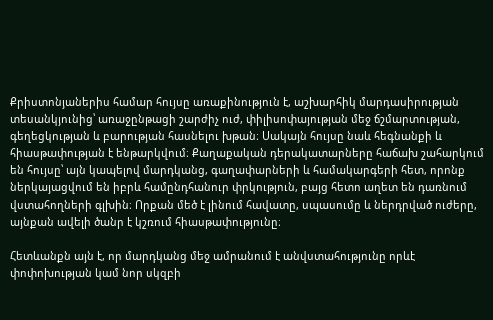Քրիստոնյաներիս համար հույսը առաքինություն է, աշխարհիկ մարդասիրության տեսանկյունից՝ առաջընթացի շարժիչ ուժ, փիլիսոփայության մեջ ճշմարտության, գեղեցկության և բարության հասնելու խթան։ Սակայն հույսը նաև հեգնանքի և հիասթափության է ենթարկվում։ Քաղաքական դերակատարները հաճախ շահարկում են հույսը՝ այն կապելով մարդկանց, գաղափարների և համակարգերի հետ, որոնք ներկայացվում են իբրև համընդհանուր փրկություն, բայց հետո աղետ են դառնում վստահողների գլխին։ Որքան մեծ է լինում հավատը, սպասումը և ներդրված ուժերը, այնքան ավելի ծանր է կշռում հիասթափությունը։

Հետևանքն այն է, որ մարդկանց մեջ ամրանում է անվստահությունը որևէ փոփոխության կամ նոր սկզբի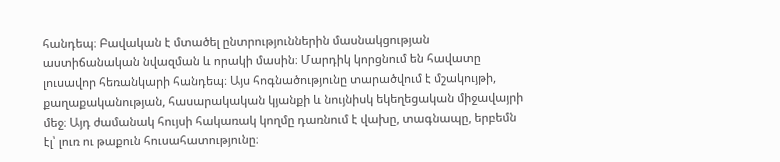հանդեպ։ Բավական է մտածել ընտրություններին մասնակցության աստիճանական նվազման և որակի մասին։ Մարդիկ կորցնում են հավատը լուսավոր հեռանկարի հանդեպ։ Այս հոգնածությունը տարածվում է մշակույթի, քաղաքականության, հասարակական կյանքի և նույնիսկ եկեղեցական միջավայրի մեջ։ Այդ ժամանակ հույսի հակառակ կողմը դառնում է վախը, տագնապը, երբեմն էլ՝ լուռ ու թաքուն հուսահատությունը։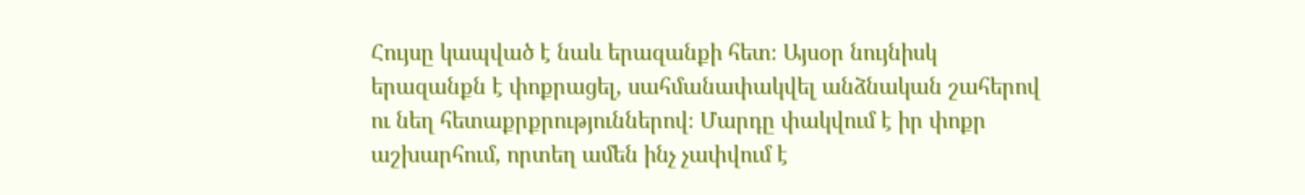Հույսը կապված է նաև երազանքի հետ։ Այսօր նույնիսկ երազանքն է փոքրացել, սահմանափակվել անձնական շահերով ու նեղ հետաքրքրություններով։ Մարդը փակվում է իր փոքր աշխարհում, որտեղ ամեն ինչ չափվում է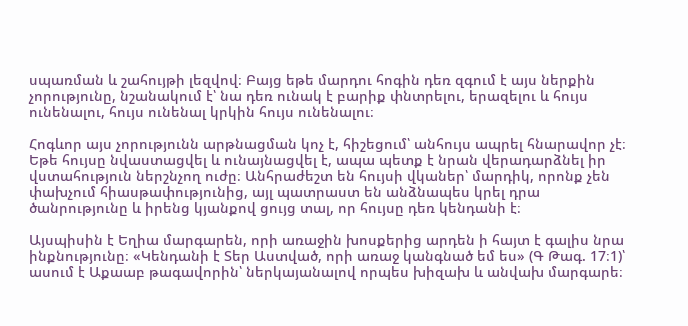սպառման և շահույթի լեզվով։ Բայց եթե մարդու հոգին դեռ զգում է այս ներքին չորությունը, նշանակում է՝ նա դեռ ունակ է բարիք փնտրելու, երազելու և հույս ունենալու, հույս ունենալ կրկին հույս ունենալու։

Հոգևոր այս չորությունն արթնացման կոչ է, հիշեցում՝ անհույս ապրել հնարավոր չէ։ Եթե հույսը նվաստացվել և ունայնացվել է, ապա պետք է նրան վերադարձնել իր վստահություն ներշնչող ուժը։ Անհրաժեշտ են հույսի վկաներ՝ մարդիկ, որոնք չեն փախչում հիասթափությունից, այլ պատրաստ են անձնապես կրել դրա ծանրությունը և իրենց կյանքով ցույց տալ, որ հույսը դեռ կենդանի է։

Այսպիսին է Եղիա մարգարեն, որի առաջին խոսքերից արդեն ի հայտ է գալիս նրա ինքնությունը։ «Կենդանի է Տեր Աստված, որի առաջ կանգնած եմ ես» (Գ Թագ. 17։1)՝ ասում է Աքաաբ թագավորին՝ ներկայանալով որպես խիզախ և անվախ մարգարե։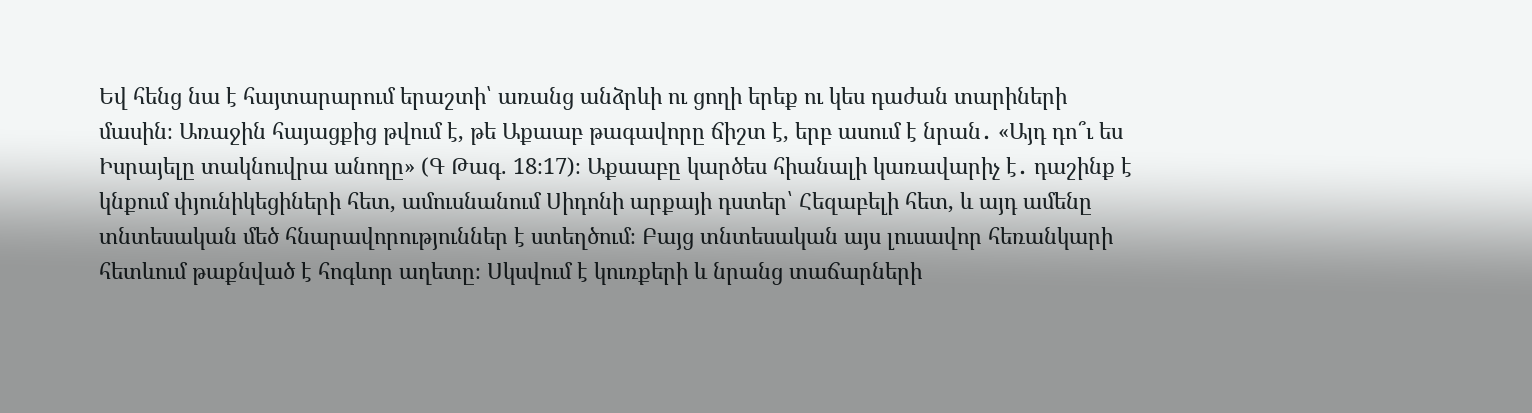Եվ հենց նա է հայտարարում երաշտի՝ առանց անձրևի ու ցողի երեք ու կես դաժան տարիների մասին։ Առաջին հայացքից թվում է, թե Աքաաբ թագավորը ճիշտ է, երբ ասում է նրան․ «Այդ դո՞ւ ես Իսրայելը տակնուվրա անողը» (Գ Թագ. 18։17)։ Աքաաբը կարծես հիանալի կառավարիչ է․ դաշինք է կնքում փյունիկեցիների հետ, ամուսնանում Սիդոնի արքայի դստեր՝ Հեզաբելի հետ, և այդ ամենը տնտեսական մեծ հնարավորություններ է ստեղծում։ Բայց տնտեսական այս լուսավոր հեռանկարի հետևում թաքնված է հոգևոր աղետը։ Սկսվում է կուռքերի և նրանց տաճարների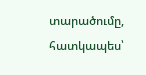տարածումը, հատկապես՝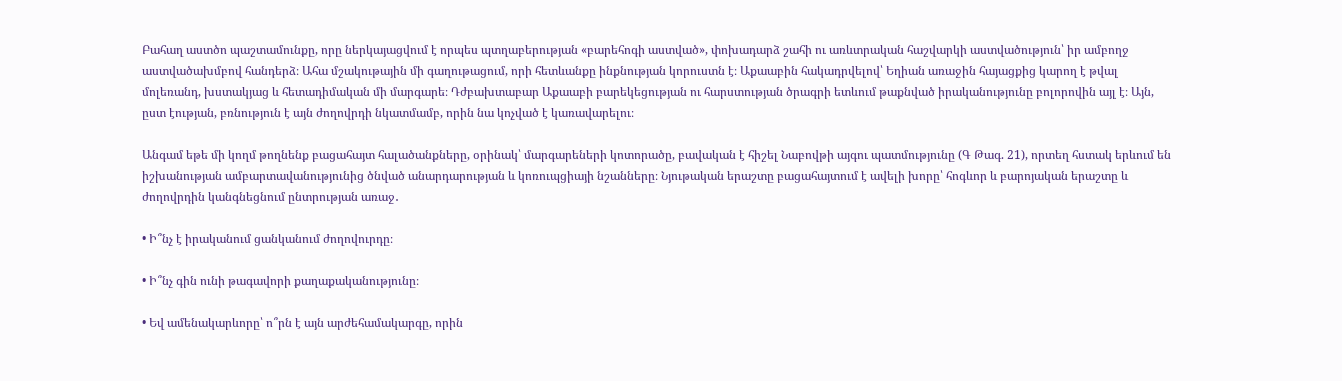Բահաղ աստծո պաշտամունքը, որը ներկայացվում է որպես պտղաբերության «բարեհոգի աստված», փոխադարձ շահի ու առևտրական հաշվարկի աստվածություն՝ իր ամբողջ աստվածախմբով հանդերձ։ Ահա մշակութային մի գաղութացում, որի հետևանքը ինքնության կորուստն է։ Աքաաբին հակադրվելով՝ Եղիան առաջին հայացքից կարող է թվալ մոլեռանդ, խստակյաց և հետադիմական մի մարգարե։ Դժբախտաբար Աքաաբի բարեկեցության ու հարստության ծրագրի ետևում թաքնված իրականությունը բոլորովին այլ է։ Այն, ըստ էության, բռնություն է այն ժողովրդի նկատմամբ, որին նա կոչված է կառավարելու։

Անգամ եթե մի կողմ թողնենք բացահայտ հալածանքները, օրինակ՝ մարգարեների կոտորածը, բավական է հիշել Նաբովթի այգու պատմությունը (Գ Թագ. 21), որտեղ հստակ երևում են իշխանության ամբարտավանությունից ծնված անարդարության և կոռուպցիայի նշանները։ Նյութական երաշտը բացահայտում է ավելի խորը՝ հոգևոր և բարոյական երաշտը և ժողովրդին կանգնեցնում ընտրության առաջ․

• Ի՞նչ է իրականում ցանկանում ժողովուրդը։

• Ի՞նչ գին ունի թագավորի քաղաքականությունը։

• Եվ ամենակարևորը՝ ո՞րն է այն արժեհամակարգը, որին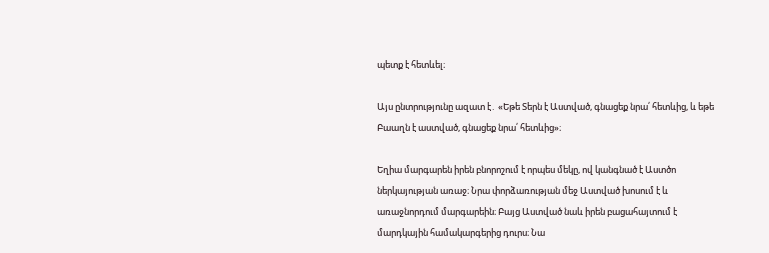պետք է հետևել։

Այս ընտրությունը ազատ է․ «Եթե Տերն է Աստված, գնացեք նրա՛ հետևից, և եթե Բաաղն է աստված, գնացեք նրա՛ հետևից»։

Եղիա մարգարեն իրեն բնորոշում է որպես մեկը, ով կանգնած է Աստծո ներկայության առաջ։ Նրա փորձառության մեջ Աստված խոսում է և առաջնորդում մարգարեին։ Բայց Աստված նաև իրեն բացահայտում է մարդկային համակարգերից դուրս։ Նա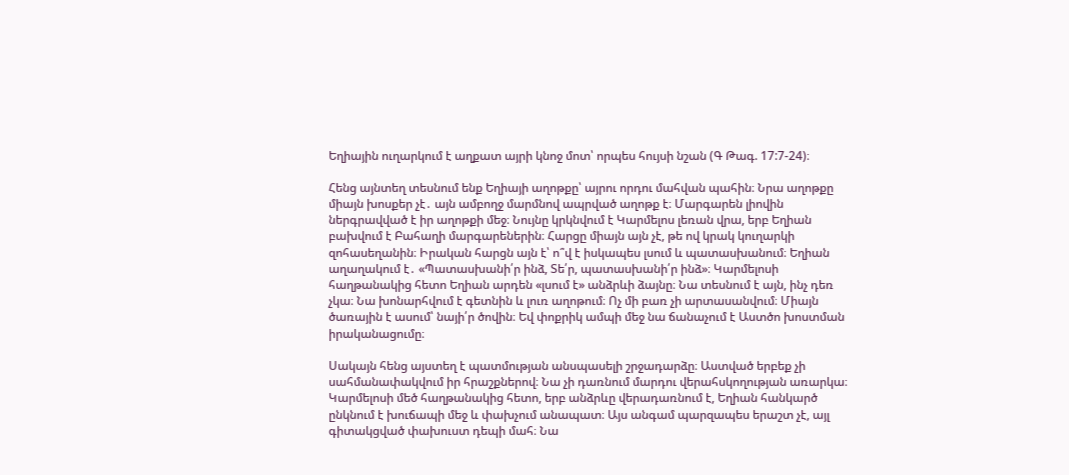Եղիային ուղարկում է աղքատ այրի կնոջ մոտ՝ որպես հույսի նշան (Գ Թագ. 17:7-24)։

Հենց այնտեղ տեսնում ենք Եղիայի աղոթքը՝ այրու որդու մահվան պահին։ Նրա աղոթքը միայն խոսքեր չէ․ այն ամբողջ մարմնով ապրված աղոթք է։ Մարգարեն լիովին ներգրավված է իր աղոթքի մեջ։ Նույնը կրկնվում է Կարմելոս լեռան վրա, երբ Եղիան բախվում է Բահաղի մարգարեներին։ Հարցը միայն այն չէ, թե ով կրակ կուղարկի զոհասեղանին։ Իրական հարցն այն է՝ ո՞վ է իսկապես լսում և պատասխանում։ Եղիան աղաղակում է․ «Պատասխանի՛ր ինձ, Տե՛ր, պատասխանի՛ր ինձ»։ Կարմելոսի հաղթանակից հետո Եղիան արդեն «լսում է» անձրևի ձայնը։ Նա տեսնում է այն, ինչ դեռ չկա։ Նա խոնարհվում է գետնին և լուռ աղոթում։ Ոչ մի բառ չի արտասանվում։ Միայն ծառային է ասում՝ նայի՛ր ծովին։ Եվ փոքրիկ ամպի մեջ նա ճանաչում է Աստծո խոստման իրականացումը։

Սակայն հենց այստեղ է պատմության անսպասելի շրջադարձը։ Աստված երբեք չի սահմանափակվում իր հրաշքներով։ Նա չի դառնում մարդու վերահսկողության առարկա։ Կարմելոսի մեծ հաղթանակից հետո, երբ անձրևը վերադառնում է, Եղիան հանկարծ ընկնում է խուճապի մեջ և փախչում անապատ։ Այս անգամ պարզապես երաշտ չէ, այլ գիտակցված փախուստ դեպի մահ։ Նա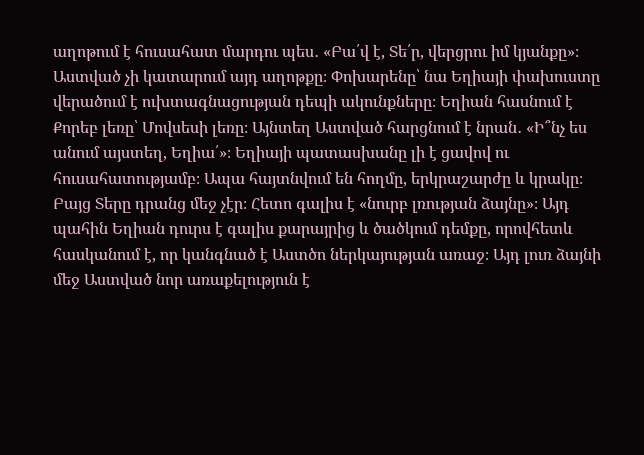աղոթում է հուսահատ մարդու պես․ «Բա՛վ է, Տե՛ր, վերցրու իմ կյանքը»։ Աստված չի կատարում այդ աղոթքը։ Փոխարենը՝ նա Եղիայի փախուստը վերածում է ուխտագնացության դեպի ակունքները։ Եղիան հասնում է Քորեբ լեռը՝ Մովսեսի լեռը։ Այնտեղ Աստված հարցնում է նրան․ «Ի՞նչ ես անում այստեղ, Եղիա՛»։ Եղիայի պատասխանը լի է ցավով ու հուսահատությամբ։ Ապա հայտնվում են հողմը, երկրաշարժը և կրակը։ Բայց Տերը դրանց մեջ չէր։ Հետո գալիս է «նուրբ լռության ձայնը»։ Այդ պահին Եղիան դուրս է գալիս քարայրից և ծածկում դեմքը, որովհետև հասկանում է, որ կանգնած է Աստծո ներկայության առաջ։ Այդ լուռ ձայնի մեջ Աստված նոր առաքելություն է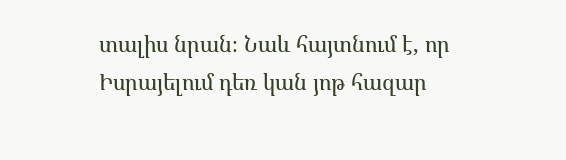տալիս նրան։ Նաև հայտնում է, որ Իսրայելում դեռ կան յոթ հազար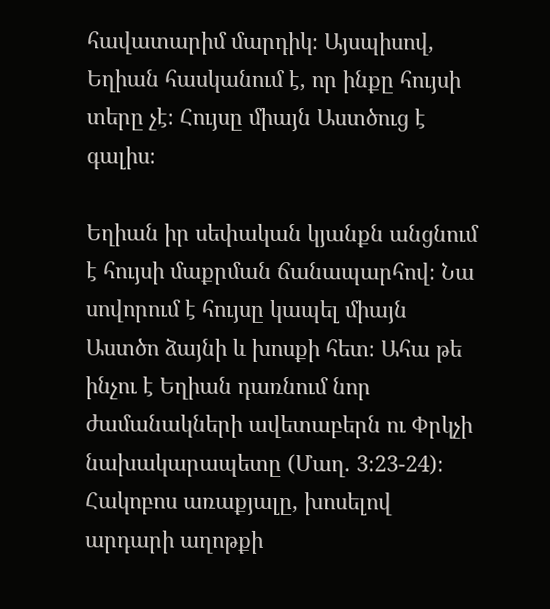հավատարիմ մարդիկ։ Այսպիսով, Եղիան հասկանում է, որ ինքը հույսի տերը չէ։ Հույսը միայն Աստծուց է գալիս։

Եղիան իր սեփական կյանքն անցնում է հույսի մաքրման ճանապարհով։ Նա սովորում է հույսը կապել միայն Աստծո ձայնի և խոսքի հետ։ Ահա թե ինչու է Եղիան դառնում նոր ժամանակների ավետաբերն ու Փրկչի նախակարապետը (Մաղ. 3։23-24)։ Հակոբոս առաքյալը, խոսելով արդարի աղոթքի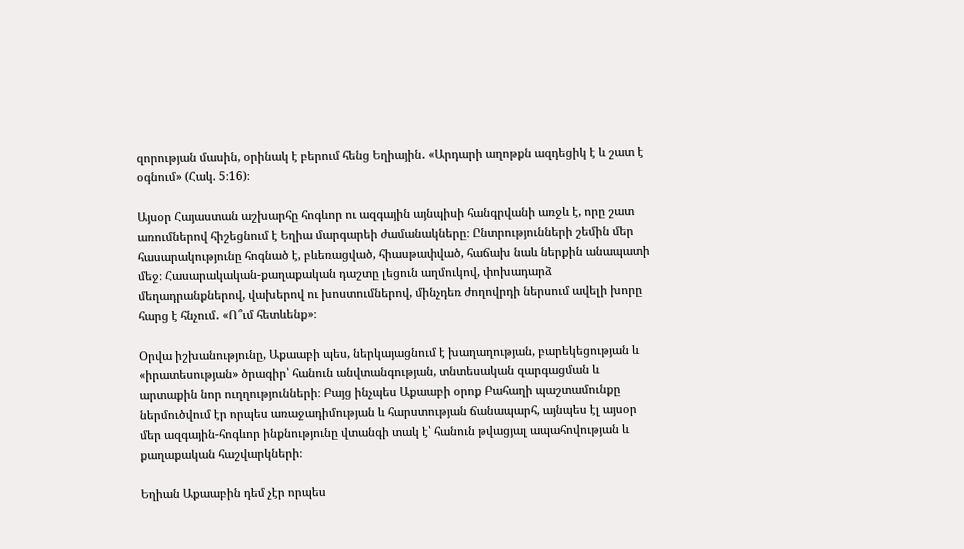զորության մասին, օրինակ է բերում հենց Եղիային․ «Արդարի աղոթքն ազդեցիկ է և շատ է օգնում» (Հակ. 5։16)։

Այսօր Հայաստան աշխարհը հոգևոր ու ազգային այնպիսի հանգրվանի առջև է, որը շատ առումներով հիշեցնում է Եղիա մարգարեի ժամանակները։ Ընտրությունների շեմին մեր հասարակությունը հոգնած է, բևեռացված, հիասթափված, հաճախ նաև ներքին անապատի մեջ։ Հասարակական-քաղաքական դաշտը լեցուն աղմուկով, փոխադարձ մեղադրանքներով, վախերով ու խոստումներով, մինչդեռ ժողովրդի ներսում ավելի խորը հարց է հնչում․ «Ո՞ւմ հետևենք»։

Օրվա իշխանությունը, Աքաաբի պես, ներկայացնում է խաղաղության, բարեկեցության և «իրատեսության» ծրագիր՝ հանուն անվտանգության, տնտեսական զարգացման և արտաքին նոր ուղղությունների։ Բայց ինչպես Աքաաբի օրոք Բահաղի պաշտամունքը ներմուծվում էր որպես առաջադիմության և հարստության ճանապարհ, այնպես էլ այսօր մեր ազգային-հոգևոր ինքնությունը վտանգի տակ է՝ հանուն թվացյալ ապահովության և քաղաքական հաշվարկների։

Եղիան Աքաաբին դեմ չէր որպես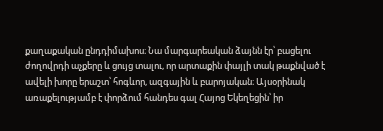քաղաքական ընդդիմախոս։ Նա մարգարեական ձայնն էր՝ բացելու ժողովրդի աչքերը և ցույց տալու, որ արտաքին փայլի տակ թաքնված է ավելի խորը երաշտ՝ հոգևոր, ազգային և բարոյական։ Այսօրինակ առաքելությամբ է փորձում հանդես գալ Հայոց Եկեղեցին՝ իր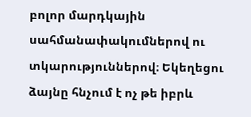բոլոր մարդկային սահմանափակումներով ու տկարություններով։ Եկեղեցու ձայնը հնչում է ոչ թե իբրև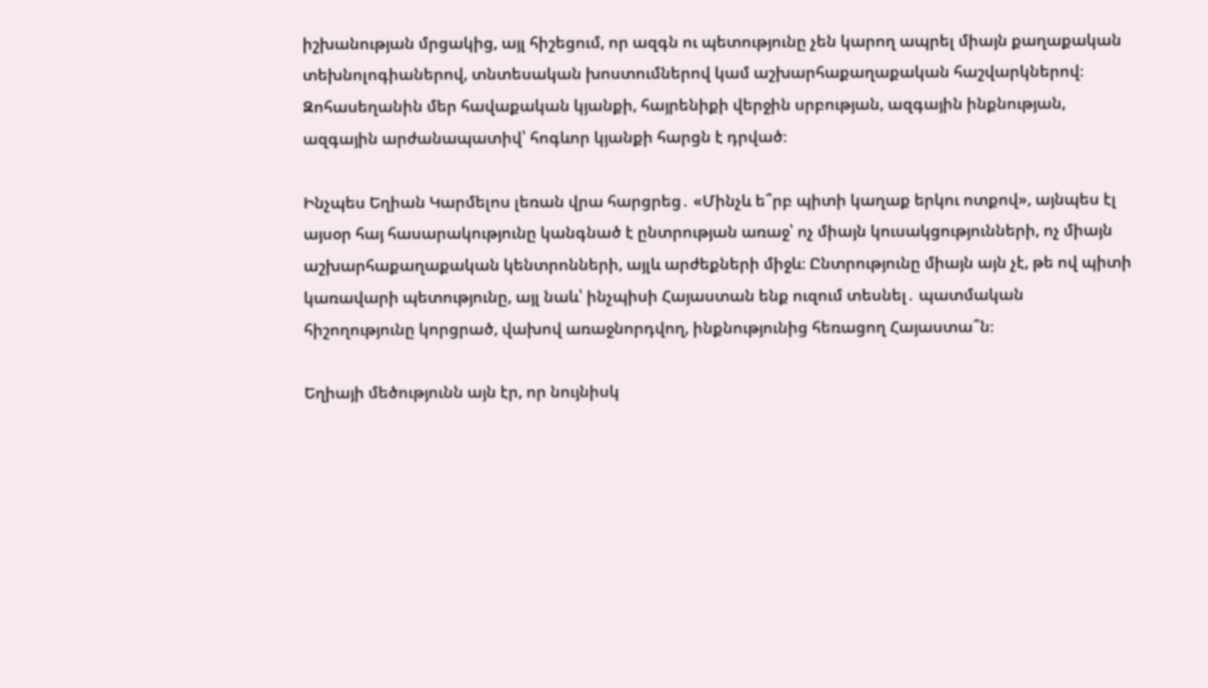իշխանության մրցակից, այլ հիշեցում, որ ազգն ու պետությունը չեն կարող ապրել միայն քաղաքական տեխնոլոգիաներով, տնտեսական խոստումներով կամ աշխարհաքաղաքական հաշվարկներով։ Զոհասեղանին մեր հավաքական կյանքի, հայրենիքի վերջին սրբության, ազգային ինքնության, ազգային արժանապատիվ՝ հոգևոր կյանքի հարցն է դրված։

Ինչպես Եղիան Կարմելոս լեռան վրա հարցրեց․ «Մինչև ե՞րբ պիտի կաղաք երկու ոտքով», այնպես էլ այսօր հայ հասարակությունը կանգնած է ընտրության առաջ՝ ոչ միայն կուսակցությունների, ոչ միայն աշխարհաքաղաքական կենտրոնների, այլև արժեքների միջև։ Ընտրությունը միայն այն չէ, թե ով պիտի կառավարի պետությունը, այլ նաև՝ ինչպիսի Հայաստան ենք ուզում տեսնել․ պատմական հիշողությունը կորցրած, վախով առաջնորդվող, ինքնությունից հեռացող Հայաստա՞ն։

Եղիայի մեծությունն այն էր, որ նույնիսկ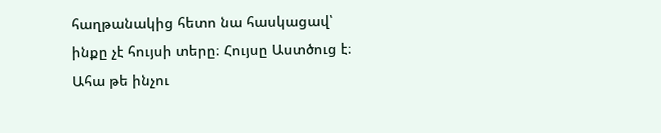հաղթանակից հետո նա հասկացավ՝ ինքը չէ հույսի տերը։ Հույսը Աստծուց է։ Ահա թե ինչու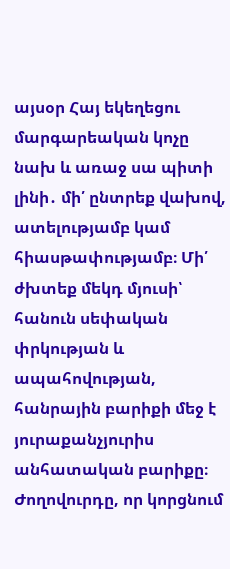այսօր Հայ եկեղեցու մարգարեական կոչը նախ և առաջ սա պիտի լինի․ մի՛ ընտրեք վախով, ատելությամբ կամ հիասթափությամբ։ Մի՛ ժխտեք մեկդ մյուսի՝ հանուն սեփական փրկության և ապահովության, հանրային բարիքի մեջ է յուրաքանչյուրիս անհատական բարիքը։ Ժողովուրդը, որ կորցնում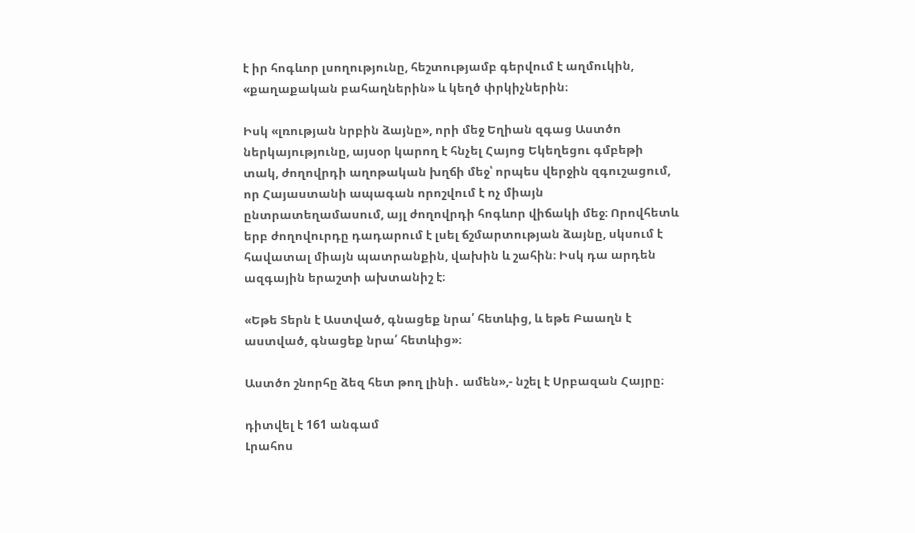է իր հոգևոր լսողությունը, հեշտությամբ գերվում է աղմուկին, «քաղաքական բահաղներին» և կեղծ փրկիչներին։

Իսկ «լռության նրբին ձայնը», որի մեջ Եղիան զգաց Աստծո ներկայությունը, այսօր կարող է հնչել Հայոց Եկեղեցու գմբեթի տակ, ժողովրդի աղոթական խղճի մեջ՝ որպես վերջին զգուշացում, որ Հայաստանի ապագան որոշվում է ոչ միայն ընտրատեղամասում, այլ ժողովրդի հոգևոր վիճակի մեջ։ Որովհետև երբ ժողովուրդը դադարում է լսել ճշմարտության ձայնը, սկսում է հավատալ միայն պատրանքին, վախին և շահին։ Իսկ դա արդեն ազգային երաշտի ախտանիշ է։

«Եթե Տերն է Աստված, գնացեք նրա՛ հետևից, և եթե Բաաղն է աստված, գնացեք նրա՛ հետևից»։

Աստծո շնորհը ձեզ հետ թող լինի․ ամեն»,- նշել է Սրբազան Հայրը։

դիտվել է 161 անգամ
Լրահոս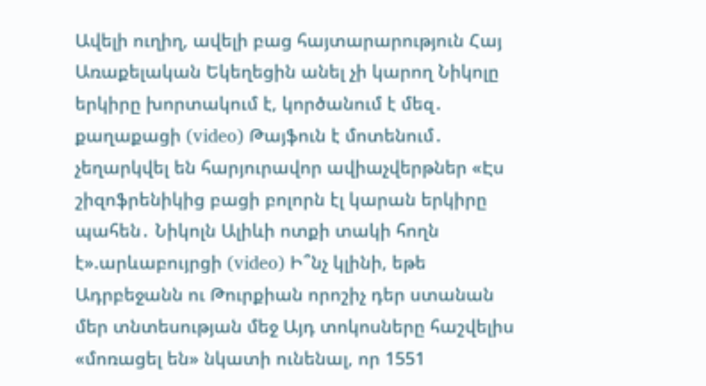Ավելի ուղիղ, ավելի բաց հայտարարություն Հայ Առաքելական Եկեղեցին անել չի կարող Նիկոլը երկիրը խորտակում է, կործանում է մեզ․ քաղաքացի (video) Թայֆուն է մոտենում․ չեղարկվել են հարյուրավոր ավիաչվերթներ «Էս շիզոֆրենիկից բացի բոլորն էլ կարան երկիրը պահեն․ Նիկոլն Ալիևի ոտքի տակի հողն է».արևաբույրցի (video) Ի՞նչ կլինի, եթե Ադրբեջանն ու Թուրքիան որոշիչ դեր ստանան մեր տնտեսության մեջ Այդ տոկոսները հաշվելիս «մոռացել են» նկատի ունենալ, որ 1551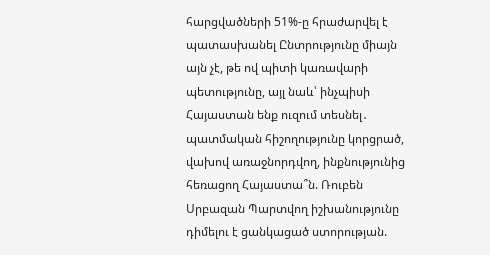հարցվածների 51%-ը հրաժարվել է պատասխանել Ընտրությունը միայն այն չէ, թե ով պիտի կառավարի պետությունը, այլ նաև՝ ինչպիսի Հայաստան ենք ուզում տեսնել․ պատմական հիշողությունը կորցրած, վախով առաջնորդվող, ինքնությունից հեռացող Հայաստա՞ն. Ռուբեն Սրբազան Պարտվող իշխանությունը դիմելու է ցանկացած ստորության.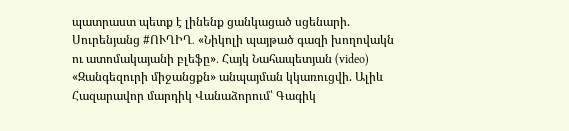պատրաստ պետք է լինենք ցանկացած սցենարի. Սուրենյանց #ՈՒՂԻՂ․ «Նիկոլի պայթած գազի խողովակն ու ատոմակայանի բլեֆը»․ Հայկ Նահապետյան (video) «Զանգեզուրի միջանցքն» անպայման կկառուցվի. Ալիև Հազարավոր մարդիկ Վանաձորում՝ Գագիկ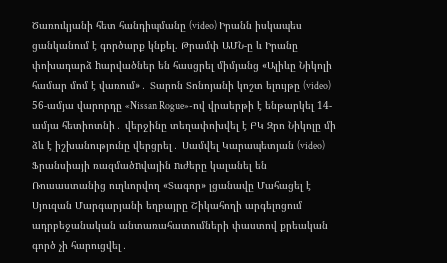Ծառուկյանի հետ հանդիպմանը (video) Իրանն իսկապես ցանկանում է գործարք կնքել. Թրամփ ԱՄՆ-ը և Իրանը փոխադարձ hարվածներ են հասցրել միմյանց «Ալիևը Նիկոլի համար մոմ է վառում»․ Տարոն Տոնոյանի կոշտ ելույթը (video) 56-ամյա վարորդը «Nissan Rogue»-ով վրաերթի է ենթարկել 14-ամյա հետիոտնի․ վերջինը տեղափոխվել է ԲԿ Զրո Նիկոլը մի ձև է իշխանությունը վերցրել․ Սամվել Կարապետյան (video) Ֆրանսիայի ռազմածnվային nւժերը կալանել են Ռուսաստանից ուղևորվող «Տագոր» լցանավը Մահացել է Սյուզան Մարգարյանի եղբայրը Շիկահողի արգելոցում ադրբեջանական անտառահատումների փաստով քրեական գործ չի հարուցվել․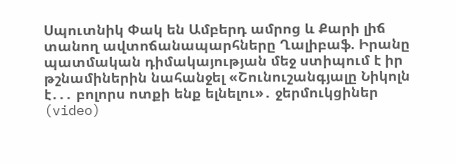Սպուտնիկ Փակ են Ամբերդ ամրոց և Քարի լիճ տանող ավտոճանապարհները Ղալիբաֆ. Իրանը պատմական դիմակայության մեջ ստիպում է իր թշնամիներին նահանջել «Շունուշանգյալը Նիկոլն է․․․ բոլորս ոտքի ենք ելնելու»․ ջերմուկցիներ (video)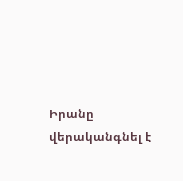Իրանը վերականգնել է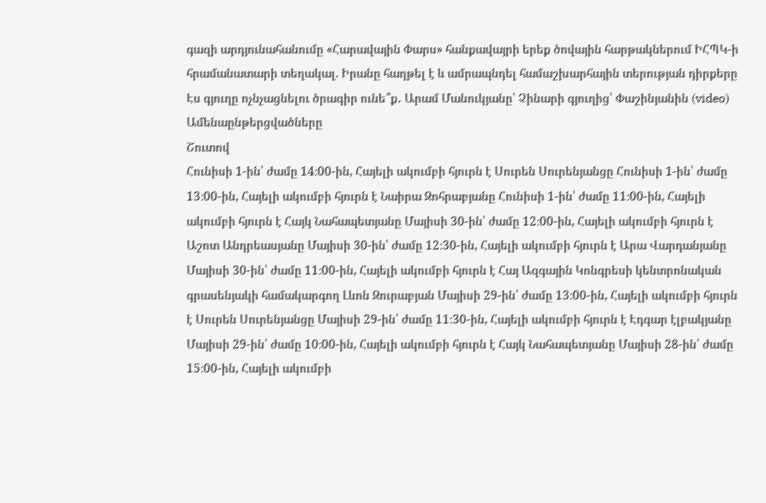գազի արդյունահանումը «Հարավային Փարս» հանքավայրի երեք ծովային հարթակներում ԻՀՊԿ-ի հրամանատարի տեղակալ. Իրանը հաղթել է և ամրապնդել համաշխարհային տերության դիրքերը Էս գյուղը ոչնչացնելու ծրագիր ունե՞ք․ Արամ Մանուկյանը՝ Չինարի գյուղից՝ Փաշինյանին (video)
Ամենաընթերցվածները
Շուտով
Հունիսի 1-ին՝ ժամը 14։00-ին, Հայելի ակումբի հյուրն է Սուրեն Սուրենյանցը Հունիսի 1-ին՝ ժամը 13։00-ին, Հայելի ակումբի հյուրն է Նաիրա Զոհրաբյանը Հունիսի 1-ին՝ ժամը 11։00-ին, Հայելի ակումբի հյուրն է Հայկ Նահապետյանը Մայիսի 30-ին՝ ժամը 12։00-ին, Հայելի ակումբի հյուրն է Աշոտ Անդրեասյանը Մայիսի 30-ին՝ ժամը 12։30-ին, Հայելի ակումբի հյուրն է Արա Վարդանյանը Մայիսի 30-ին՝ ժամը 11։00-ին, Հայելի ակումբի հյուրն է Հայ Ազգային Կոնգրեսի կենտրոնական գրասենյակի համակարգող Լևոն Զուրաբյան Մայիսի 29-ին՝ ժամը 13։00-ին, Հայելի ակումբի հյուրն է Սուրեն Սուրենյանցը Մայիսի 29-ին՝ ժամը 11։30-ին, Հայելի ակումբի հյուրն է Էդգար էլբակյանը Մայիսի 29-ին՝ ժամը 10։00-ին, Հայելի ակումբի հյուրն է Հայկ Նահապետյանը Մայիսի 28-ին՝ ժամը 15։00-ին, Հայելի ակումբի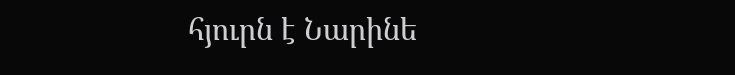հյուրն է Նարինե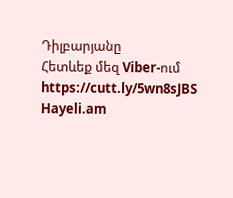Դիլբարյանը
Հետևեք մեզ Viber-ում https://cutt.ly/5wn8sJBS
Hayeli.am